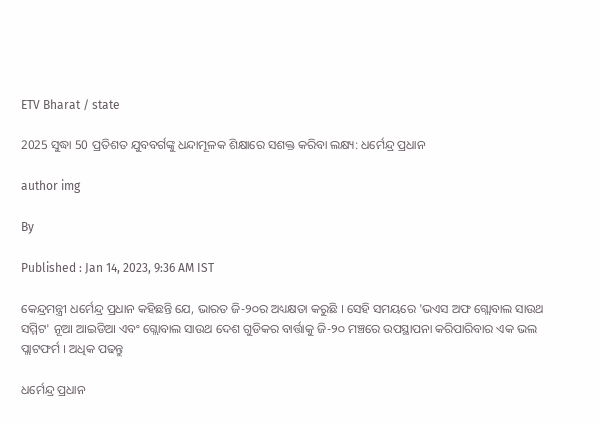ETV Bharat / state

2025 ସୁଦ୍ଧା 50 ପ୍ରତିଶତ ଯୁବବର୍ଗଙ୍କୁ ଧନ୍ଦାମୂଳକ ଶିକ୍ଷାରେ ସଶକ୍ତ କରିବା ଲକ୍ଷ୍ୟ: ଧର୍ମେନ୍ଦ୍ର ପ୍ରଧାନ

author img

By

Published : Jan 14, 2023, 9:36 AM IST

କେନ୍ଦ୍ରମନ୍ତ୍ରୀ ଧର୍ମେନ୍ଦ୍ର ପ୍ରଧାନ କହିଛନ୍ତି ଯେ, ଭାରତ ଜି-୨୦ର ଅଧ୍ୟକ୍ଷତା କରୁଛି । ସେହି ସମୟରେ 'ଭଏସ ଅଫ ଗ୍ଲୋବାଲ ସାଉଥ ସମ୍ମିଟ' ନୂଆ ଆଇଡିଆ ଏବଂ ଗ୍ଲୋବାଲ ସାଉଥ ଦେଶ ଗୁଡିକର ବାର୍ତ୍ତାକୁ ଜି-୨୦ ମଞ୍ଚରେ ଉପସ୍ଥାପନା କରିପାରିବାର ଏକ ଭଲ ପ୍ଲାଟଫର୍ମ । ଅଧିକ ପଢନ୍ତୁ

ଧର୍ମେନ୍ଦ୍ର ପ୍ରଧାନ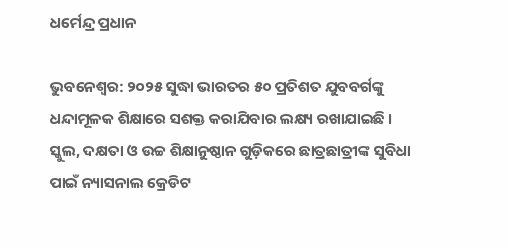ଧର୍ମେନ୍ଦ୍ର ପ୍ରଧାନ

ଭୁବନେଶ୍ବର: ୨୦୨୫ ସୁଦ୍ଧା ଭାରତର ୫୦ ପ୍ରତିଶତ ଯୁବବର୍ଗଙ୍କୁ ଧନ୍ଦାମୂଳକ ଶିକ୍ଷାରେ ସଶକ୍ତ କରାଯିବାର ଲକ୍ଷ୍ୟ ରଖାଯାଇଛି । ସ୍କୁଲ, ଦକ୍ଷତା ଓ ଉଚ୍ଚ ଶିକ୍ଷାନୁଷ୍ଠାନ ଗୁଡ଼ିକରେ ଛାତ୍ରଛାତ୍ରୀଙ୍କ ସୁବିଧା ପାଇଁ ନ୍ୟାସନାଲ କ୍ରେଡିଟ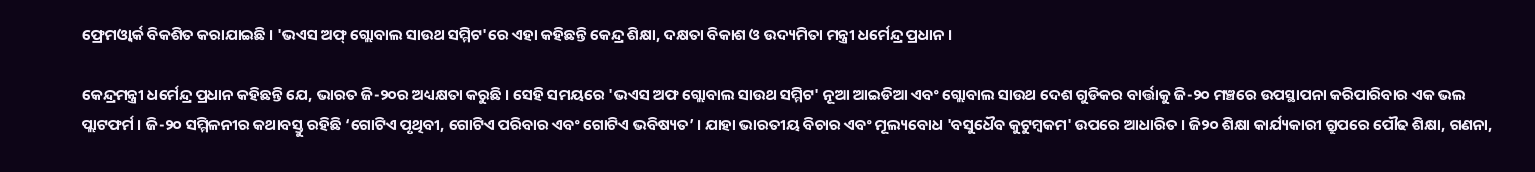ଫ୍ରେମଓ୍ୱାର୍କ ବିକଶିତ କରାଯାଇଛି । 'ଭଏସ ଅଫ୍ ଗ୍ଲୋବାଲ ସାଉଥ ସମ୍ମିଟ'ରେ ଏହା କହିଛନ୍ତି କେନ୍ଦ୍ର ଶିକ୍ଷା, ଦକ୍ଷତା ବିକାଶ ଓ ଉଦ୍ୟମିତା ମନ୍ତ୍ରୀ ଧର୍ମେନ୍ଦ୍ର ପ୍ରଧାନ ।

କେନ୍ଦ୍ରମନ୍ତ୍ରୀ ଧର୍ମେନ୍ଦ୍ର ପ୍ରଧାନ କହିଛନ୍ତି ଯେ, ଭାରତ ଜି-୨୦ର ଅଧ୍ୟକ୍ଷତା କରୁଛି । ସେହି ସମୟରେ 'ଭଏସ ଅଫ ଗ୍ଲୋବାଲ ସାଉଥ ସମ୍ମିଟ' ନୂଆ ଆଇଡିଆ ଏବଂ ଗ୍ଲୋବାଲ ସାଉଥ ଦେଶ ଗୁଡିକର ବାର୍ତ୍ତାକୁ ଜି-୨୦ ମଞ୍ଚରେ ଉପସ୍ଥାପନା କରିପାରିବାର ଏକ ଭଲ ପ୍ଲାଟଫର୍ମ । ଜି-୨୦ ସମ୍ମିଳନୀର କଥାବସ୍ତୁ ରହିଛି ‘ଗୋଟିଏ ପୃଥିବୀ, ଗୋଟିଏ ପରିବାର ଏବଂ ଗୋଟିଏ ଭବିଷ୍ୟତ’ । ଯାହା ଭାରତୀୟ ବିଚାର ଏବଂ ମୂଲ୍ୟବୋଧ 'ବସୁଧୈବ କୁଟୁମ୍ବକମ' ଉପରେ ଆଧାରିତ । ଜି୨୦ ଶିକ୍ଷା କାର୍ଯ୍ୟକାରୀ ଗ୍ରୁପରେ ପୌଢ ଶିକ୍ଷା, ଗଣନା,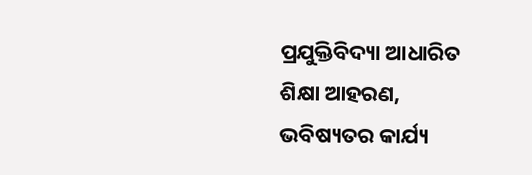ପ୍ରଯୁକ୍ତିବିଦ୍ୟା ଆଧାରିତ ଶିକ୍ଷା ଆହରଣ, ଭବିଷ୍ୟତର କାର୍ଯ୍ୟ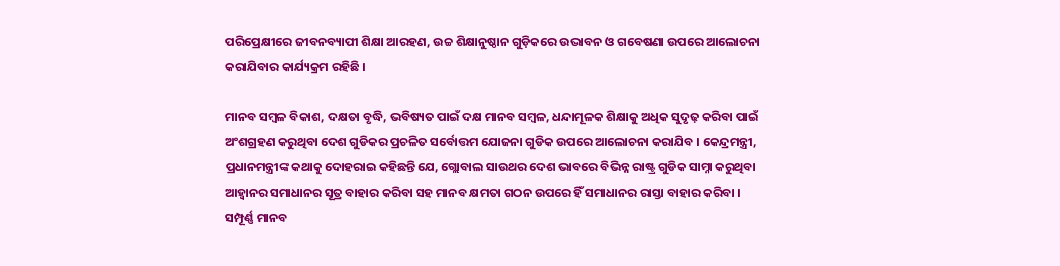ପରିପ୍ରେକ୍ଷୀରେ ଜୀବନବ୍ୟାପୀ ଶିକ୍ଷା ଆରହଣ, ଉଚ୍ଚ ଶିକ୍ଷାନୁଷ୍ଠାନ ଗୁଡ଼ିକରେ ଉଦ୍ଭାବନ ଓ ଗବେଷଣା ଉପରେ ଆଲୋଚନା କରାଯିବାର କାର୍ଯ୍ୟକ୍ରମ ରହିଛି ।

ମାନବ ସମ୍ବଳ ବିକାଶ, ଦକ୍ଷତା ବୃଦ୍ଧି, ଭବିଷ୍ୟତ ପାଇଁ ଦକ୍ଷ ମାନବ ସମ୍ବଳ, ଧନ୍ଦାମୂଳକ ଶିକ୍ଷାକୁ ଅଧିକ ସୁଦୃଢ଼ କରିବା ପାଇଁ ଅଂଶଗ୍ରହଣ କରୁଥିବା ଦେଶ ଗୁଡିକର ପ୍ରଚଳିତ ସର୍ବୋତ୍ତମ ଯୋଜନା ଗୁଡିକ ଉପରେ ଆଲୋଚନା କରାଯିବ । କେନ୍ଦ୍ରମନ୍ତ୍ରୀ, ପ୍ରଧାନମନ୍ତ୍ରୀଙ୍କ କଥାକୁ ଦୋହରାଇ କହିଛନ୍ତି ଯେ, ଗ୍ଲୋବାଲ ସାଉଥର ଦେଶ ଭାବରେ ବିଭିନ୍ନ ରାଷ୍ଟ୍ର ଗୁଡିକ ସାମ୍ନା କରୁଥିବା ଆହ୍ୱାନର ସମାଧାନର ସୂତ୍ର ବାହାର କରିବା ସହ ମାନବ କ୍ଷମତା ଗଠନ ଉପରେ ହିଁ ସମାଧାନର ରାସ୍ତା ବାହାର କରିବା । ସମ୍ପୂର୍ଣ୍ଣ ମାନବ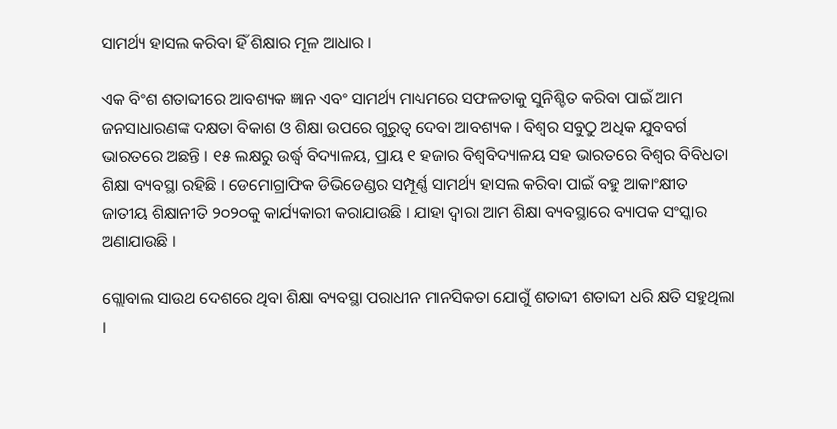ସାମର୍ଥ୍ୟ ହାସଲ କରିବା ହିଁ ଶିକ୍ଷାର ମୂଳ ଆଧାର ।

ଏକ ବିଂଶ ଶତାବ୍ଦୀରେ ଆବଶ୍ୟକ ଜ୍ଞାନ ଏବଂ ସାମର୍ଥ୍ୟ ମାଧ୍ୟମରେ ସଫଳତାକୁ ସୁନିଶ୍ଚିତ କରିବା ପାଇଁ ଆମ ଜନସାଧାରଣଙ୍କ ଦକ୍ଷତା ବିକାଶ ଓ ଶିକ୍ଷା ଉପରେ ଗୁରୁତ୍ୱ ଦେବା ଆବଶ୍ୟକ । ବିଶ୍ୱର ସବୁଠୁ ଅଧିକ ଯୁବବର୍ଗ ଭାରତରେ ଅଛନ୍ତି । ୧୫ ଲକ୍ଷରୁ ଉର୍ଦ୍ଧ୍ୱ ବିଦ୍ୟାଳୟ, ପ୍ରାୟ ୧ ହଜାର ବିଶ୍ୱବିଦ୍ୟାଳୟ ସହ ଭାରତରେ ବିଶ୍ୱର ବିବିଧତା ଶିକ୍ଷା ବ୍ୟବସ୍ଥା ରହିଛି । ଡେମୋଗ୍ରାଫିକ ଡିଭିଡେଣ୍ଡର ସମ୍ପୂର୍ଣ୍ଣ ସାମର୍ଥ୍ୟ ହାସଲ କରିବା ପାଇଁ ବହୁ ଆକାଂକ୍ଷୀତ ଜାତୀୟ ଶିକ୍ଷାନୀତି ୨୦୨୦କୁ କାର୍ଯ୍ୟକାରୀ କରାଯାଉଛି । ଯାହା ଦ୍ୱାରା ଆମ ଶିକ୍ଷା ବ୍ୟବସ୍ଥାରେ ବ୍ୟାପକ ସଂସ୍କାର ଅଣାଯାଉଛି ।

ଗ୍ଲୋବାଲ ସାଉଥ ଦେଶରେ ଥିବା ଶିକ୍ଷା ବ୍ୟବସ୍ଥା ପରାଧୀନ ମାନସିକତା ଯୋଗୁଁ ଶତାବ୍ଦୀ ଶତାବ୍ଦୀ ଧରି କ୍ଷତି ସହୁଥିଲା ।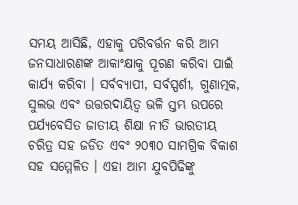ସମୟ ଆସିଛି, ଏହାକୁ ପରିବର୍ତ୍ତନ କରି ଆମ ଜନସାଧାରଣଙ୍କ ଆକାଂକ୍ଷାକୁ ପୂରଣ କରିବା ପାଇଁ କାର୍ଯ୍ୟ କରିବା । ସର୍ବବ୍ୟାପୀ, ସର୍ବସ୍ପର୍ଶୀ, ଗୁଣାତ୍ମକ, ସୁଲଭ ଏବଂ ଉତ୍ତରଦାୟିତ୍ୱ ଭଳି ସ୍ତମ୍ଭ ଉପରେ ପର୍ଯ୍ୟବେସିତ ଜାତୀୟ ଶିକ୍ଷା ନୀତି ଭାରତୀୟ ଚରିତ୍ର ସହ ଜଡିତ ଏବଂ ୨୦୩୦ ସାମଗ୍ରିକ ବିକାଶ ସହ ସମ୍ମେଳିତ । ଏହା ଆମ ଯୁବପିଢିଙ୍କୁ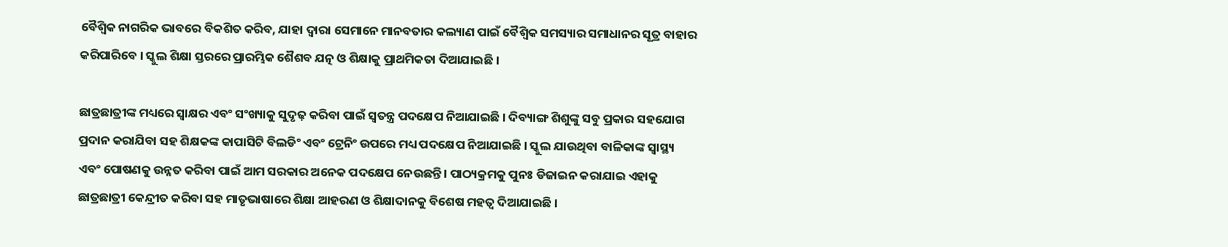ବୈଶ୍ୱିକ ନାଗରିକ ଭାବରେ ବିକଶିତ କରିବ, ଯାହା ଦ୍ୱାରା ସେମାନେ ମାନବତାର କଲ୍ୟାଣ ପାଇଁ ବୈଶ୍ୱିକ ସମସ୍ୟାର ସମାଧାନର ସୂତ୍ର ବାହାର କରିପାରିବେ । ସ୍କୁଲ ଶିକ୍ଷା ସ୍ତରରେ ପ୍ରାରମ୍ଭିକ ଶୈଶବ ଯତ୍ନ ଓ ଶିକ୍ଷାକୁ ପ୍ରାଥମିକତା ଦିଆଯାଇଛି ।

ଛାତ୍ରଛାତ୍ରୀଙ୍କ ମଧ୍ୟରେ ସ୍ୱାକ୍ଷର ଏବଂ ସଂଖ୍ୟାକୁ ସୁଦୃଢ଼ କରିବା ପାଇଁ ସ୍ୱତନ୍ତ୍ର ପଦକ୍ଷେପ ନିଆଯାଇଛି । ଦିବ୍ୟାଙ୍ଗ ଶିଶୁଙ୍କୁ ସବୁ ପ୍ରକାର ସହଯୋଗ ପ୍ରଦାନ କରାଯିବା ସହ ଶିକ୍ଷକଙ୍କ କାପାସିଟି ବିଲଡିଂ ଏବଂ ଟ୍ରେନିଂ ଉପରେ ମଧ୍ୟ ପଦକ୍ଷେପ ନିଆଯାଇଛି । ସ୍କୁଲ ଯାଉଥିବା ବାଳିକାଙ୍କ ସ୍ୱାସ୍ଥ୍ୟ ଏବଂ ପୋଷଣକୁ ଉନ୍ନତ କରିବା ପାଇଁ ଆମ ସରକାର ଅନେକ ପଦକ୍ଷେପ ନେଉଛନ୍ତି । ପାଠ୍ୟକ୍ରମକୁ ପୁନଃ ଡିଜାଇନ କରାଯାଇ ଏହାକୁ ଛାତ୍ରଛାତ୍ରୀ କେନ୍ଦ୍ରୀତ କରିବା ସହ ମାତୃଭାଷାରେ ଶିକ୍ଷା ଆହରଣ ଓ ଶିକ୍ଷାଦାନକୁ ବିଶେଷ ମହତ୍ୱ ଦିଆଯାଇଛି ।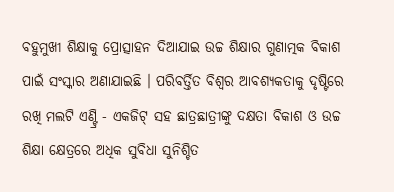ବହୁମୁଖୀ ଶିକ୍ଷାକୁ ପ୍ରୋତ୍ସାହନ ଦିଆଯାଇ ଉଚ୍ଚ ଶିକ୍ଷାର ଗୁଣାତ୍ମକ ବିକାଶ ପାଇଁ ସଂସ୍କାର ଅଣାଯାଇଛି । ପରିବର୍ତ୍ତିତ ବିଶ୍ୱର ଆବଶ୍ୟକତାକୁ ଦୃଷ୍ଟିରେ ରଖି ମଲଟି ଏଣ୍ଟ୍ରି - ଏକଜିଟ୍ ସହ ଛାତ୍ରଛାତ୍ରୀଙ୍କୁ ଦକ୍ଷତା ବିକାଶ ଓ ଉଚ୍ଚ ଶିକ୍ଷା କ୍ଷେତ୍ରରେ ଅଧିକ ସୁବିଧା ସୁନିଶ୍ଚିତ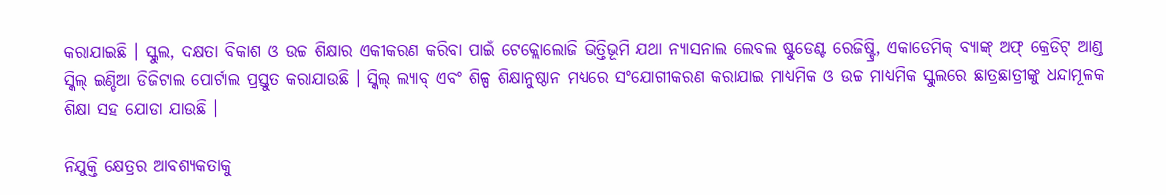କରାଯାଇଛି । ସ୍କୁଲ, ଦକ୍ଷତା ବିକାଶ ଓ ଉଚ୍ଚ ଶିକ୍ଷାର ଏକୀକରଣ କରିବା ପାଇଁ ଟେକ୍ଲୋଲୋଜି ଭିତ୍ତିଭୂମି ଯଥା ନ୍ୟାସନାଲ ଲେବଲ ଷ୍ଟୁଡେଣ୍ଟ ରେଜିଷ୍ଟ୍ରି, ଏକାଡେମିକ୍ ବ୍ୟାଙ୍କ୍ ଅଫ୍ କ୍ରେଡିଟ୍ ଆଣ୍ଡ ସ୍କିଲ୍ ଇଣ୍ଡିଆ ଡିଜିଟାଲ ପୋର୍ଟାଲ ପ୍ରସ୍ତୁତ କରାଯାଉଛି । ସ୍କିଲ୍ ଲ୍ୟାବ୍ ଏବଂ ଶିଳ୍ପ ଶିକ୍ଷାନୁଷ୍ଠାନ ମଧ୍ୟରେ ସଂଯୋଗୀକରଣ କରାଯାଇ ମାଧ୍ୟମିକ ଓ ଉଚ୍ଚ ମାଧ୍ୟମିକ ସ୍କୁଲରେ ଛାତ୍ରଛାତ୍ରୀଙ୍କୁ ଧନ୍ଦାମୂଳକ ଶିକ୍ଷା ସହ ଯୋଡା ଯାଉଛି ।

ନିଯୁକ୍ତି କ୍ଷେତ୍ରର ଆବଶ୍ୟକତାକୁ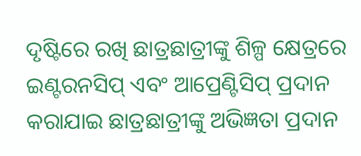ଦୃଷ୍ଟିରେ ରଖି ଛାତ୍ରଛାତ୍ରୀଙ୍କୁ ଶିଳ୍ପ କ୍ଷେତ୍ରରେ ଇଣ୍ଟରନସିପ୍ ଏବଂ ଆପ୍ରେଣ୍ଟିସିପ୍ ପ୍ରଦାନ କରାଯାଇ ଛାତ୍ରଛାତ୍ରୀଙ୍କୁ ଅଭିଜ୍ଞତା ପ୍ରଦାନ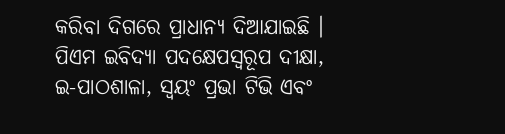କରିବା ଦିଗରେ ପ୍ରାଧାନ୍ୟ ଦିଆଯାଇଛି । ପିଏମ ଇବିଦ୍ୟା ପଦକ୍ଷେପସ୍ୱରୂପ ଦୀକ୍ଷା, ଇ-ପାଠଶାଳା, ସ୍ୱୟଂ ପ୍ରଭା ଟିଭି ଏବଂ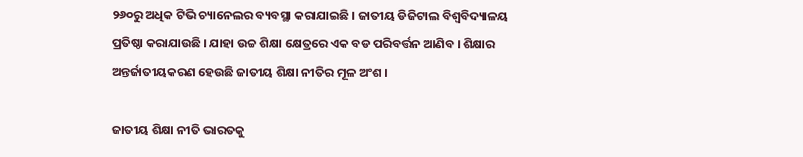୨୬୦ରୁ ଅଧିକ ଟିଭି ଚ୍ୟାନେଲର ବ୍ୟବସ୍ଥା କରାଯାଇଛି । ଜାତୀୟ ଡିଜିଟାଲ ବିଶ୍ୱବିଦ୍ୟାଳୟ ପ୍ରତିଷ୍ଠା କରାଯାଉଛି । ଯାହା ଉଚ୍ଚ ଶିକ୍ଷା କ୍ଷେତ୍ରରେ ଏକ ବଡ ପରିବର୍ତ୍ତନ ଆଣିବ । ଶିକ୍ଷାର ଅନ୍ତର୍ଜାତୀୟକରଣ ହେଉଛି ଜାତୀୟ ଶିକ୍ଷା ନୀତିର ମୂଳ ଅଂଶ ।

ଜାତୀୟ ଶିକ୍ଷା ନୀତି ଭାରତକୁ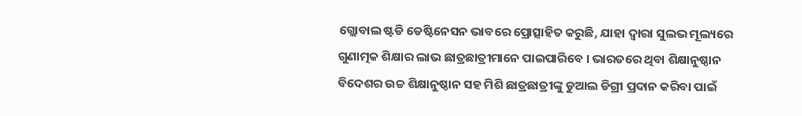ଗ୍ଲୋବାଲ ଷ୍ଟଡି ଡେଷ୍ଟିନେସନ ଭାବରେ ପ୍ରୋତ୍ସାହିତ କରୁଛି, ଯାହା ଦ୍ୱାରା ସୁଲଭ ମୂଲ୍ୟରେ ଗୁଣାତ୍ମକ ଶିକ୍ଷାର ଲାଭ ଛାତ୍ରଛାତ୍ରୀମାନେ ପାଇପାରିବେ । ଭାରତରେ ଥିବା ଶିକ୍ଷାନୁଷ୍ଠାନ ବିଦେଶର ଉଚ୍ଚ ଶିକ୍ଷାନୁଷ୍ଠାନ ସହ ମିଶି ଛାତ୍ରଛାତ୍ରୀଙ୍କୁ ଡୁଆଲ ଡିଗ୍ରୀ ପ୍ରଦାନ କରିବା ପାଇଁ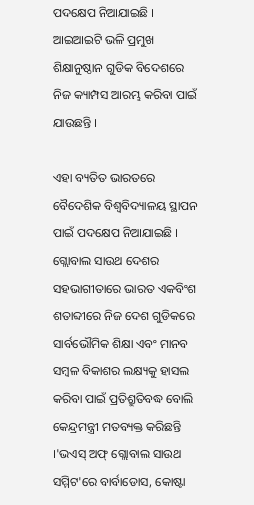ପଦକ୍ଷେପ ନିଆଯାଇଛି । ଆଇଆଇଟି ଭଳି ପ୍ରମୁଖ ଶିକ୍ଷାନୁଷ୍ଠାନ ଗୁଡିକ ବିଦେଶରେ ନିଜ କ୍ୟାମ୍ପସ ଆରମ୍ଭ କରିବା ପାଇଁ ଯାଉଛନ୍ତି ।

ଏହା ବ୍ୟତିତ ଭାରତରେ ବୈଦେଶିକ ବିଶ୍ୱବିଦ୍ୟାଳୟ ସ୍ଥାପନ ପାଇଁ ପଦକ୍ଷେପ ନିଆଯାଇଛି । ଗ୍ଲୋବାଲ ସାଉଥ ଦେଶର ସହଭାଗୀତାରେ ଭାରତ ଏକବିଂଶ ଶତାବ୍ଦୀରେ ନିଜ ଦେଶ ଗୁଡିକରେ ସାର୍ବଭୌମିକ ଶିକ୍ଷା ଏବଂ ମାନବ ସମ୍ବଳ ବିକାଶର ଲକ୍ଷ୍ୟକୁ ହାସଲ କରିବା ପାଇଁ ପ୍ରତିଶ୍ରୁତିବଦ୍ଧ ବୋଲି କେନ୍ଦ୍ରମନ୍ତ୍ରୀ ମତବ୍ୟକ୍ତ କରିଛନ୍ତି ।'ଭଏସ୍ ଅଫ୍ ଗ୍ଲୋବାଲ ସାଉଥ ସମ୍ମିଟ'ରେ ବାର୍ବାଡୋସ, କୋଷ୍ଟା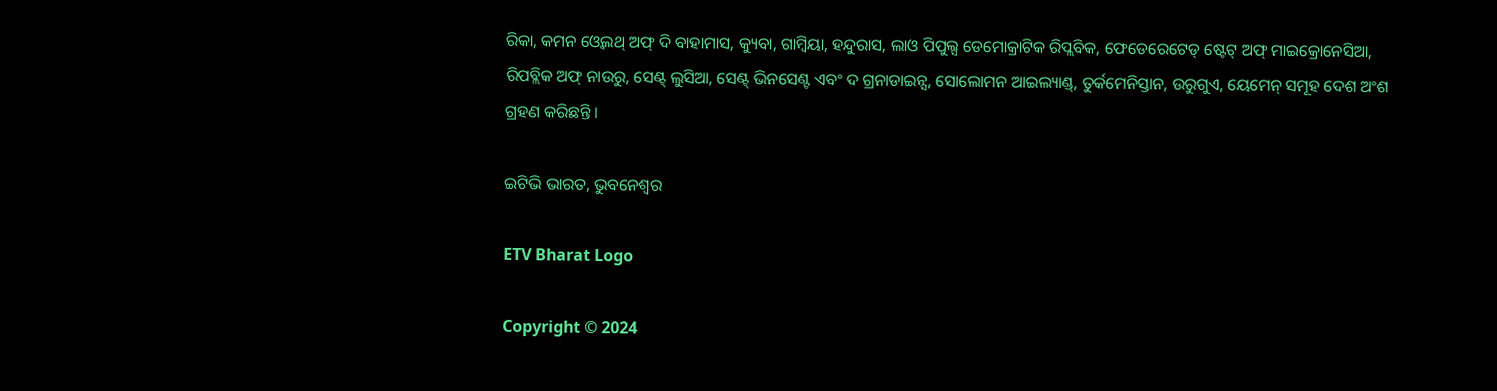ରିକା, କମନ ଓ୍ୱେଲଥ୍ ଅଫ୍ ଦି ବାହାମାସ, କ୍ୟୁବା, ଗାମ୍ବିୟା, ହନ୍ଦୁରାସ, ଲାଓ ପିପୁଲ୍ସ ଡେମୋକ୍ରାଟିକ ରିପ୍ଲବିକ, ଫେଡେରେଟେଡ୍ ଷ୍ଟେଟ୍ ଅଫ୍ ମାଇକ୍ରୋନେସିଆ, ରିପବ୍ଲିକ ଅଫ୍ ନାଉରୁ, ସେଣ୍ଟ୍ ଲୁସିଆ, ସେଣ୍ଟ୍ ଭିନସେଣ୍ଟ ଏବଂ ଦ ଗ୍ରନାଡାଇନ୍ସ, ସୋଲୋମନ ଆଇଲ୍ୟାଣ୍ଡ୍, ତୁର୍କମେନିସ୍ତାନ, ଉରୁଗୁଏ, ୟେମେନ୍ ସମୂହ ଦେଶ ଅଂଶ ଗ୍ରହଣ କରିଛନ୍ତି ।

ଇଟିଭି ଭାରତ, ଭୁବନେଶ୍ବର

ETV Bharat Logo

Copyright © 2024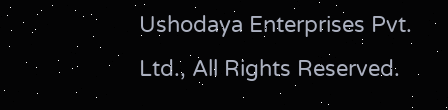Ushodaya Enterprises Pvt. Ltd., All Rights Reserved.